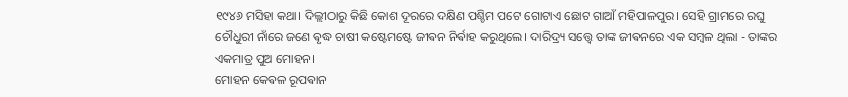୧୯୪୬ ମସିହା କଥା। ଦିଲ୍ଲୀଠାରୁ କିଛି କୋଶ ଦୂରରେ ଦକ୍ଷିଣ ପଶ୍ଚିମ ପଟେ ଗୋଟାଏ ଛୋଟ ଗାଆଁ ମହିପାଳପୁର। ସେହି ଗ୍ରାମରେ ରଘୁ ଚୌଧୁରୀ ନାଁରେ ଜଣେ ଵୃଦ୍ଧ ଚାଷୀ କଷ୍ଟେମଷ୍ଟେ ଜୀଵନ ନିର୍ଵାହ କରୁଥିଲେ। ଦାରିଦ୍ର୍ୟ ସତ୍ତ୍ୱେ ତାଙ୍କ ଜୀଵନରେ ଏକ ସମ୍ଵଳ ଥିଲା - ତାଙ୍କର ଏକମାତ୍ର ପୁଅ ମୋହନ।
ମୋହନ କେଵଳ ରୂପଵାନ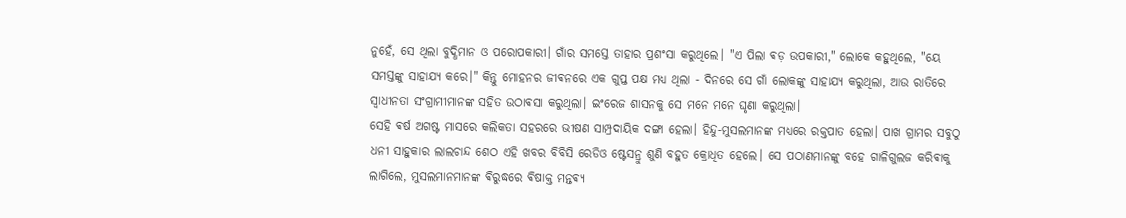ନୁହେଁ, ସେ ଥିଲା ବୁଦ୍ଧିମାନ ଓ ପରୋପକାରୀ। ଗାଁର ସମସ୍ତେ ତାହାର ପ୍ରଶଂସା କରୁଥିଲେ। "ଏ ପିଲା ଵଡ଼ ଉପକାରୀ," ଲୋକେ କହୁଥିଲେ, "ୟେ ସମସ୍ତଙ୍କୁ ସାହାଯ୍ୟ କରେ।" କିନ୍ତୁ ମୋହନର ଜୀଵନରେ ଏକ ଗୁପ୍ତ ପକ୍ଷ ମଧ୍ୟ ଥିଲା - ଦିନରେ ସେ ଗାଁ ଲୋକଙ୍କୁ ସାହାଯ୍ୟ କରୁଥିଲା, ଆଉ ରାତିରେ ସ୍ୱାଧୀନତା ସଂଗ୍ରାମୀମାନଙ୍କ ସହିତ ଉଠାଵସା କରୁଥିଲା। ଇଂରେଜ ଶାସନକୁ ସେ ମନେ ମନେ ଘୃଣା କରୁଥିଲା।
ସେହି ଵର୍ଷ ଅଗଷ୍ଟ ମାସରେ କଲିକତା ସହରରେ ଭୀଷଣ ସାମ୍ପ୍ରଦାୟିକ ଦଙ୍ଗା ହେଲା। ହିନ୍ଦୁ-ମୁସଲମାନଙ୍କ ମଧ୍ୟରେ ରକ୍ତପାତ ହେଲା। ପାଖ ଗ୍ରାମର ସବୁଠୁ ଧନୀ ସାହୁକାର ଲାଲଚାନ୍ଦ ଶେଠ ଏହି ଖବର ବିବିସି ରେଡିଓ ଷ୍ଟେସନ୍ରୁ ଶୁଣି ବହୁତ କ୍ରୋଧିତ ହେଲେ। ସେ ପଠାଣମାନଙ୍କୁ ବହେ ଗାଳିଗୁଲଜ କରିଵାକୁ ଲାଗିଲେ, ମୁସଲମାନମାନଙ୍କ ଵିରୁଦ୍ଧରେ ଵିଷାକ୍ତ ମନ୍ତଵ୍ୟ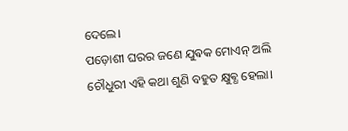ଦେଲେ।
ପଡ଼ୋଶୀ ଘରର ଜଣେ ଯୁଵକ ମୋଏନ୍ ଅଲି ଚୌଧୁରୀ ଏହି କଥା ଶୁଣି ବହୁତ କ୍ଷୁଵ୍ଧ ହେଲା।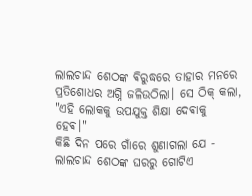ଲାଲଚାନ୍ଦ ଶେଠଙ୍କ ଵିରୁଦ୍ଧରେ ତାହାର ମନରେ ପ୍ରତିଶୋଧର ଅଗ୍ନି ଜଳିଉଠିଲା। ସେ ଠିକ୍ କଲା, "ଏହି ଲୋକକୁ ଉପଯୁକ୍ତ ଶିକ୍ଷା ଦେଵାକୁ ହେଵ।"
କିଛି ଦିନ ପରେ ଗାଁରେ ଶୁଣାଗଲା ଯେ - ଲାଲଚାନ୍ଦ ଶେଠଙ୍କ ଘରରୁ ଗୋଟିଏ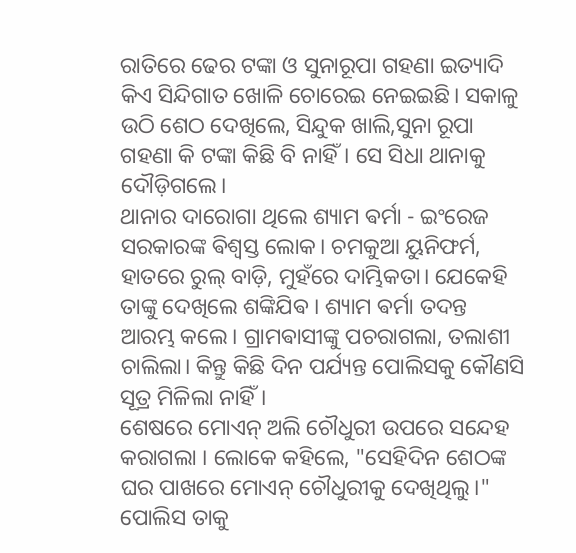ରାତିରେ ଢେର ଟଙ୍କା ଓ ସୁନାରୂପା ଗହଣା ଇତ୍ୟାଦି କିଏ ସିନ୍ଦିଗାତ ଖୋଳି ଚୋରେଇ ନେଇଇଛି। ସକାଳୁ ଉଠି ଶେଠ ଦେଖିଲେ, ସିନ୍ଦୁକ ଖାଲି,ସୁନା ରୂପା ଗହଣା କି ଟଙ୍କା କିଛି ବି ନାହିଁ। ସେ ସିଧା ଥାନାକୁ ଦୌଡ଼ିଗଲେ।
ଥାନାର ଦାରୋଗା ଥିଲେ ଶ୍ୟାମ ଵର୍ମା - ଇଂରେଜ ସରକାରଙ୍କ ଵିଶ୍ୱସ୍ତ ଲୋକ। ଚମକୁଆ ୟୁନିଫର୍ମ, ହାତରେ ରୁଲ୍ ବାଡ଼ି, ମୁହଁରେ ଦାମ୍ଭିକତା। ଯେକେହି ତାଙ୍କୁ ଦେଖିଲେ ଶଙ୍କିଯିଵ । ଶ୍ୟାମ ଵର୍ମା ତଦନ୍ତ ଆରମ୍ଭ କଲେ। ଗ୍ରାମଵାସୀଙ୍କୁ ପଚରାଗଲା, ତଲାଶୀ ଚାଲିଲା। କିନ୍ତୁ କିଛି ଦିନ ପର୍ଯ୍ୟନ୍ତ ପୋଲିସକୁ କୌଣସି ସୂତ୍ର ମିଳିଲା ନାହିଁ।
ଶେଷରେ ମୋଏନ୍ ଅଲି ଚୌଧୁରୀ ଉପରେ ସନ୍ଦେହ କରାଗଲା । ଲୋକେ କହିଲେ, "ସେହିଦିନ ଶେଠଙ୍କ ଘର ପାଖରେ ମୋଏନ୍ ଚୌଧୁରୀକୁ ଦେଖିଥିଲୁ।" ପୋଲିସ ତାକୁ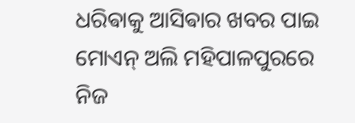ଧରିଵାକୁ ଆସିଵାର ଖବର ପାଇ ମୋଏନ୍ ଅଲି ମହିପାଳପୁରରେ ନିଜ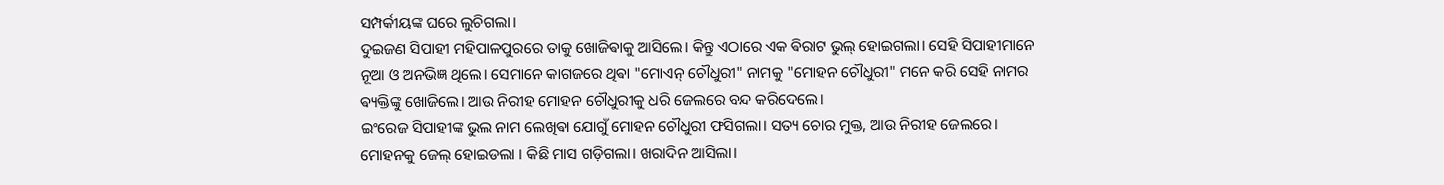ସମ୍ପର୍କୀୟଙ୍କ ଘରେ ଲୁଚିଗଲା।
ଦୁଇଜଣ ସିପାହୀ ମହିପାଳପୁରରେ ତାକୁ ଖୋଜିଵାକୁ ଆସିଲେ। କିନ୍ତୁ ଏଠାରେ ଏକ ଵିରାଟ ଭୁଲ୍ ହୋଇଗଲା। ସେହି ସିପାହୀମାନେ ନୂଆ ଓ ଅନଭିଜ୍ଞ ଥିଲେ। ସେମାନେ କାଗଜରେ ଥିଵା "ମୋଏନ୍ ଚୌଧୁରୀ" ନାମକୁ "ମୋହନ ଚୌଧୁରୀ" ମନେ କରି ସେହି ନାମର ଵ୍ୟକ୍ତିଙ୍କୁ ଖୋଜିଲେ। ଆଉ ନିରୀହ ମୋହନ ଚୌଧୁରୀକୁ ଧରି ଜେଲରେ ବନ୍ଦ କରିଦେଲେ।
ଇଂରେଜ ସିପାହୀଙ୍କ ଭୁଲ ନାମ ଲେଖିଵା ଯୋଗୁଁ ମୋହନ ଚୌଧୁରୀ ଫସିଗଲା। ସତ୍ୟ ଚୋର ମୁକ୍ତ, ଆଉ ନିରୀହ ଜେଲରେ।
ମୋହନକୁ ଜେଲ୍ ହୋଇଡଲା । କିଛି ମାସ ଗଡ଼ିଗଲା। ଖରାଦିନ ଆସିଲା।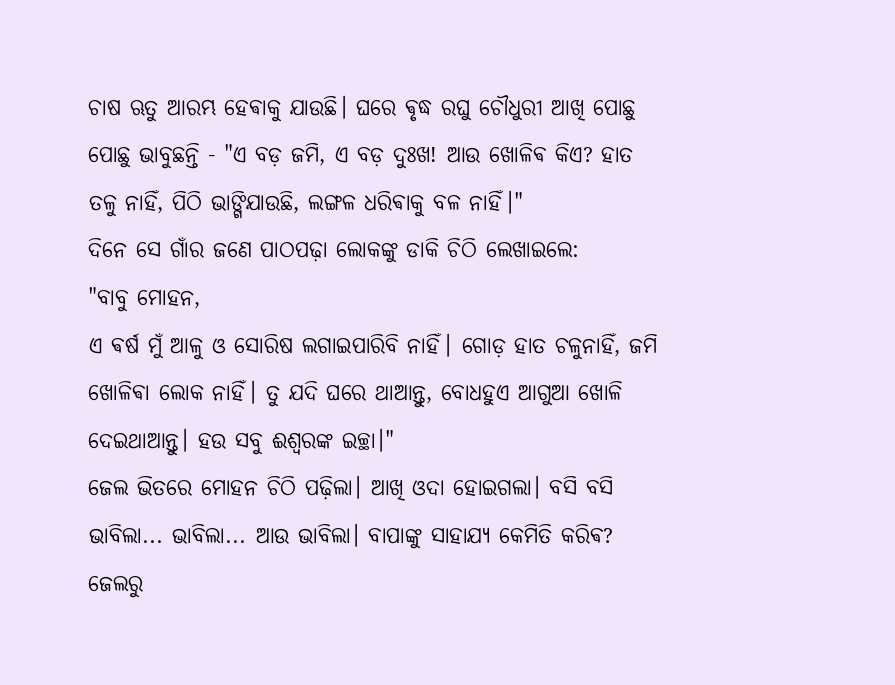ଚାଷ ଋତୁ ଆରମ୍ଭ ହେଵାକୁ ଯାଉଛି। ଘରେ ଵୃଦ୍ଧ ରଘୁ ଚୌଧୁରୀ ଆଖି ପୋଛୁ ପୋଛୁ ଭାବୁଛନ୍ତି - "ଏ ବଡ଼ ଜମି, ଏ ବଡ଼ ଦୁଃଖ! ଆଉ ଖୋଳିଵ କିଏ? ହାତ ତଳୁ ନାହିଁ, ପିଠି ଭାଙ୍ଗିଯାଉଛି, ଲଙ୍ଗଳ ଧରିଵାକୁ ବଳ ନାହିଁ।"
ଦିନେ ସେ ଗାଁର ଜଣେ ପାଠପଢ଼ା ଲୋକଙ୍କୁ ଡାକି ଚିଠି ଲେଖାଇଲେ:
"ବାବୁ ମୋହନ,
ଏ ଵର୍ଷ ମୁଁ ଆଳୁ ଓ ସୋରିଷ ଲଗାଇପାରିବି ନାହିଁ। ଗୋଡ଼ ହାତ ଚଳୁନାହିଁ, ଜମି ଖୋଳିଵା ଲୋକ ନାହିଁ। ତୁ ଯଦି ଘରେ ଥାଆନ୍ତୁ, ବୋଧହୁଏ ଆଗୁଆ ଖୋଳି ଦେଇଥାଆନ୍ତୁ। ହଉ ସବୁ ଈଶ୍ୱରଙ୍କ ଇଚ୍ଛା।"
ଜେଲ ଭିତରେ ମୋହନ ଚିଠି ପଢ଼ିଲା। ଆଖି ଓଦା ହୋଇଗଲା। ବସି ବସି ଭାବିଲା... ଭାବିଲା... ଆଉ ଭାବିଲା। ବାପାଙ୍କୁ ସାହାଯ୍ୟ କେମିତି କରିଵ? ଜେଲରୁ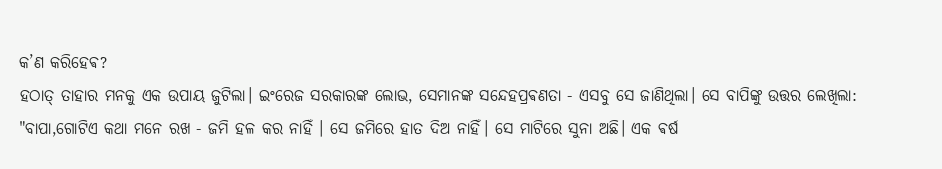କ’ଣ କରିହେଵ?
ହଠାତ୍ ତାହାର ମନକୁ ଏକ ଉପାୟ ଜୁଟିଲା। ଇଂରେଜ ସରକାରଙ୍କ ଲୋଭ, ସେମାନଙ୍କ ସନ୍ଦେହପ୍ରଵଣତା - ଏସବୁ ସେ ଜାଣିଥିଲା। ସେ ବାପିଙ୍କୁ ଉତ୍ତର ଲେଖିଲା:
"ବାପା,ଗୋଟିଏ କଥା ମନେ ରଖ - ଜମି ହଳ କର ନାହିଁ । ସେ ଜମିରେ ହାତ ଦିଅ ନାହିଁ। ସେ ମାଟିରେ ସୁନା ଅଛି। ଏକ ଵର୍ଷ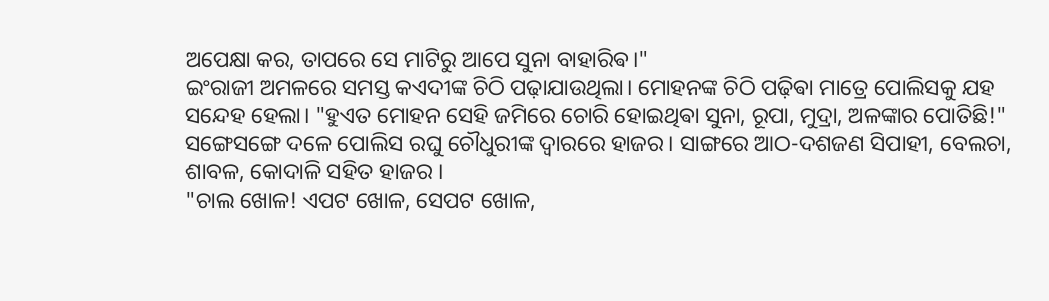ଅପେକ୍ଷା କର, ତାପରେ ସେ ମାଟିରୁ ଆପେ ସୁନା ବାହାରିଵ।"
ଇଂରାଜୀ ଅମଳରେ ସମସ୍ତ କଏଦୀଙ୍କ ଚିଠି ପଢ଼ାଯାଉଥିଲା। ମୋହନଙ୍କ ଚିଠି ପଢ଼ିଵା ମାତ୍ରେ ପୋଲିସକୁ ଯହ ସନ୍ଦେହ ହେଲା। "ହୁଏତ ମୋହନ ସେହି ଜମିରେ ଚୋରି ହୋଇଥିଵା ସୁନା, ରୂପା, ମୁଦ୍ରା, ଅଳଙ୍କାର ପୋତିଛି!"
ସଙ୍ଗେସଙ୍ଗେ ଦଳେ ପୋଲିସ ରଘୁ ଚୌଧୁରୀଙ୍କ ଦ୍ୱାରରେ ହାଜର। ସାଙ୍ଗରେ ଆଠ-ଦଶଜଣ ସିପାହୀ, ବେଲଚା, ଶାବଳ, କୋଦାଳି ସହିତ ହାଜର ।
"ଚାଲ ଖୋଳ! ଏପଟ ଖୋଳ, ସେପଟ ଖୋଳ,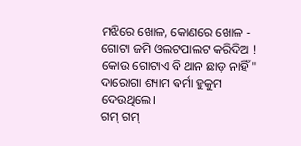ମଝିରେ ଖୋଳ, କୋଣରେ ଖୋଳ - ଗୋଟା ଜମି ଓଲଟପାଲଟ କରିଦିଅ ! କୋଉ ଗୋଟାଏ ବି ଥାନ ଛାଡ଼ ନାହିଁ" ଦାରୋଗା ଶ୍ୟାମ ଵର୍ମା ହୁକୁମ ଦେଉଥିଲେ।
ଗମ୍ ଗମ୍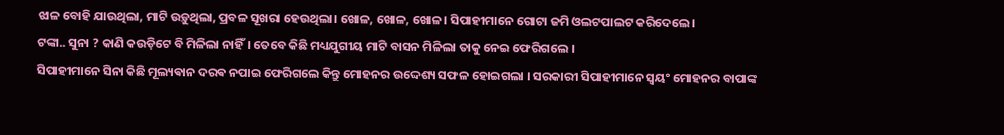ଝାଳ ବୋହି ଯାଉଥିଲା, ମାଟି ଉଡ଼ୁଥିଲା, ପ୍ରବଳ ସୂଖରା ହେଉଥିଲା। ଖୋଳ, ଖୋଳ, ଖୋଳ। ସିପାହୀମାନେ ଗୋଟା ଜମି ଓଲଟପାଲଟ କରିଦେଲେ।
ଟଙ୍କା.. ସୁନା ? କାଣି କଉଡ଼ିଟେ ବି ମିଳିଲା ନାହିଁ। ତେବେ କିଛି ମଧ୍ୟଯୁଗୀୟ ମାଟି ବାସନ ମିଳିଲା ତାକୁ ନେଇ ଫେରିଗଲେ ।
ସିପାହୀମାନେ ସିନା କିଛି ମୂଲ୍ୟଵାନ ଦରଵ ନପାଇ ଫେରିଗଲେ କିନ୍ତୁ ମୋହନର ଉଦ୍ଦେଶ୍ୟ ସଫଳ ହୋଇଗଲା । ସରକାରୀ ସିପାହୀମାନେ ସ୍ଵୟଂ ମୋହନର ବାପାଙ୍କ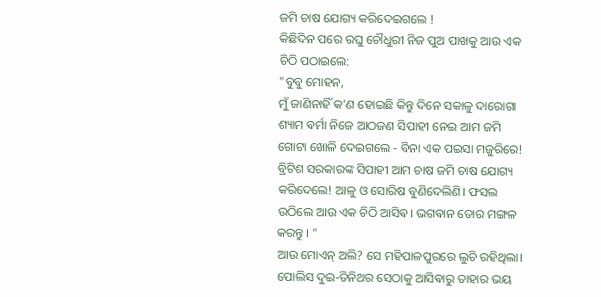ଜମି ଚାଷ ଯୋଗ୍ୟ କରିଦେଇଗଲେ !
କିଛିଦିନ ପରେ ରଘୁ ଚୌଧୁରୀ ନିଜ ପୁଅ ପାଖକୁ ଆଉ ଏକ ଚିଠି ପଠାଇଲେ:
"ବୁବୁ ମୋହନ,
ମୁଁ ଜାଣିନାହିଁ କ’ଣ ହୋଇଛି କିନ୍ତୁ ଦିନେ ସକାଳୁ ଦାରୋଗା ଶ୍ୟାମ ଵର୍ମା ନିଜେ ଆଠଜଣ ସିପାହୀ ନେଇ ଆମ ଜମି ଗୋଟା ଖୋଳି ଦେଇଗଲେ - ବିନା ଏକ ପଇସା ମଜୁରିରେ! ବ୍ରିଟିଶ ସରକାରଙ୍କ ସିପାହୀ ଆମ ଚାଷ ଜମି ଚାଷ ଯୋଗ୍ୟ କରିଦେଲେ! ଆଳୁ ଓ ସୋରିଷ ବୁଣିଦେଲିଣି। ଫସଲ ଉଠିଲେ ଆଉ ଏକ ଚିଠି ଆସିଵ। ଭଗଵାନ ତୋର ମଙ୍ଗଳ କରନ୍ତୁ । "
ଆଉ ମୋଏନ୍ ଅଲି? ସେ ମହିପାଳପୁରରେ ଲୁଚି ରହିଥିଲା। ପୋଲିସ ଦୁଇ-ତିନିଥର ସେଠାକୁ ଆସିଵାରୁ ତାହାର ଭୟ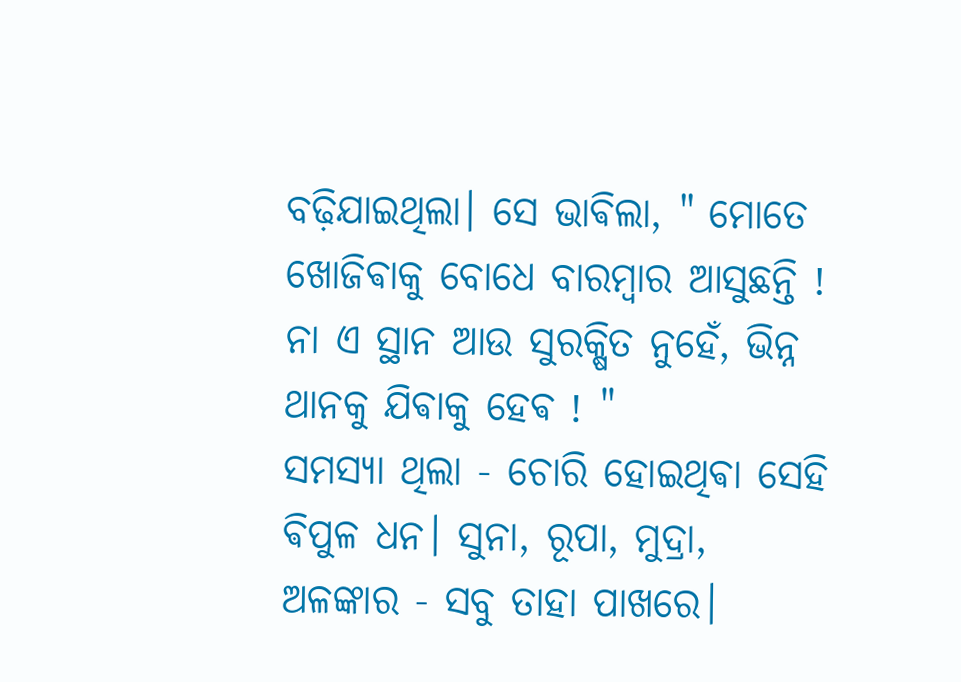ବଢ଼ିଯାଇଥିଲା। ସେ ଭାଵିଲା, " ମୋତେ ଖୋଜିଵାକୁ ବୋଧେ ବାରମ୍ବାର ଆସୁଛନ୍ତି ! ନା ଏ ସ୍ଥାନ ଆଉ ସୁରକ୍ଷିତ ନୁହେଁ, ଭିନ୍ନ ଥାନକୁ ଯିଵାକୁ ହେଵ ! "
ସମସ୍ୟା ଥିଲା - ଚୋରି ହୋଇଥିଵା ସେହି ଵିପୁଳ ଧନ। ସୁନା, ରୂପା, ମୁଦ୍ରା, ଅଳଙ୍କାର - ସବୁ ତାହା ପାଖରେ।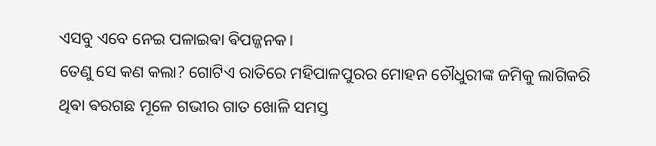ଏସବୁ ଏବେ ନେଇ ପଳାଇଵା ଵିପଜ୍ଜନକ।
ତେଣୁ ସେ କଣ କଲା? ଗୋଟିଏ ରାତିରେ ମହିପାଳପୁରର ମୋହନ ଚୌଧୁରୀଙ୍କ ଜମିକୁ ଲାଗିକରି ଥିଵା ଵରଗଛ ମୂଳେ ଗଭୀର ଗାତ ଖୋଳି ସମସ୍ତ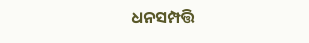ଧନସମ୍ପତ୍ତି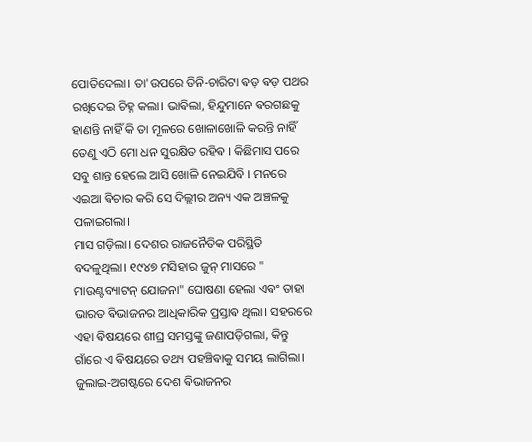ପୋତିଦେଲା। ତା'ଉପରେ ତିନି-ଚାରିଟା ଵଡ଼ ଵଡ଼ ପଥର ରଖିଦେଇ ଚିହ୍ନ କଲା। ଭାଵିଲା, ହିନ୍ଦୁମାନେ ଵରଗଛକୁ ହାଣନ୍ତି ନାହିଁ କି ତା ମୂଳରେ ଖୋଳାଖୋଳି କରନ୍ତି ନାହିଁ ତେଣୁ ଏଠି ମୋ ଧନ ସୁରକ୍ଷିତ ରହିଵ । କିଛିମାସ ପରେ ସବୁ ଶାନ୍ତ ହେଲେ ଆସି ଖୋଳି ନେଇଯିବି । ମନରେ ଏଇଆ ଵିଚାର କରି ସେ ଦିଲ୍ଲୀର ଅନ୍ୟ ଏକ ଅଞ୍ଚଳକୁ ପଳାଇଗଲା।
ମାସ ଗଡ଼ିଲା। ଦେଶର ରାଜନୈତିକ ପରିସ୍ଥିତି ବଦଳୁଥିଲା। ୧୯୪୭ ମସିହାର ଜୁନ୍ ମାସରେ " ମାଉଣ୍ଟବ୍ୟାଟନ୍ ଯୋଜନା" ଘୋଷଣା ହେଲା ଏଵଂ ତାହା ଭାରତ ଵିଭାଜନର ଆଧିକାରିକ ପ୍ରସ୍ତାଵ ଥିଲା। ସହରରେ ଏହା ଵିଷୟରେ ଶୀଘ୍ର ସମସ୍ତଙ୍କୁ ଜଣାପଡ଼ିଗଲା, କିନ୍ତୁ ଗାଁରେ ଏ ଵିଷୟରେ ତଥ୍ୟ ପହଞ୍ଚିଵାକୁ ସମୟ ଲାଗିଲା।
ଜୁଲାଇ-ଅଗଷ୍ଟରେ ଦେଶ ଵିଭାଜନର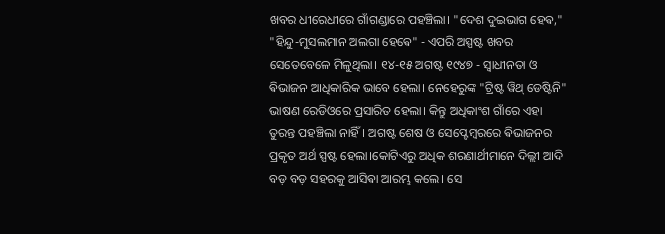ଖବର ଧୀରେଧୀରେ ଗାଁଗଣ୍ଡାରେ ପହଞ୍ଚିଲା। "ଦେଶ ଦୁଇଭାଗ ହେଵ," "ହିନ୍ଦୁ-ମୁସଲମାନ ଅଲଗା ହେଵେ" - ଏପରି ଅସ୍ପଷ୍ଟ ଖବର ସେତେବେଳେ ମିଳୁଥିଲା। ୧୪-୧୫ ଅଗଷ୍ଟ ୧୯୪୭ - ସ୍ୱାଧୀନତା ଓ ଵିଭାଜନ ଆଧିକାରିକ ଭାବେ ହେଲା। ନେହେରୁଙ୍କ "ଟ୍ରିଷ୍ଟ ୱିଥ୍ ଡେଷ୍ଟିନି" ଭାଷଣ ରେଡିଓରେ ପ୍ରସାରିତ ହେଲା। କିନ୍ତୁ ଅଧିକାଂଶ ଗାଁରେ ଏହା ତୁରନ୍ତ ପହଞ୍ଚିଲା ନାହିଁ। ଅଗଷ୍ଟ ଶେଷ ଓ ସେପ୍ଟେମ୍ଵରରେ ଵିଭାଜନର ପ୍ରକୃତ ଅର୍ଥ ସ୍ପଷ୍ଟ ହେଲା।କୋଟିଏରୁ ଅଧିକ ଶରଣାର୍ଥୀମାନେ ଦିଲ୍ଲୀ ଆଦି ବଡ଼ ବଡ଼ ସହରକୁ ଆସିଵା ଆରମ୍ଭ କଲେ। ସେ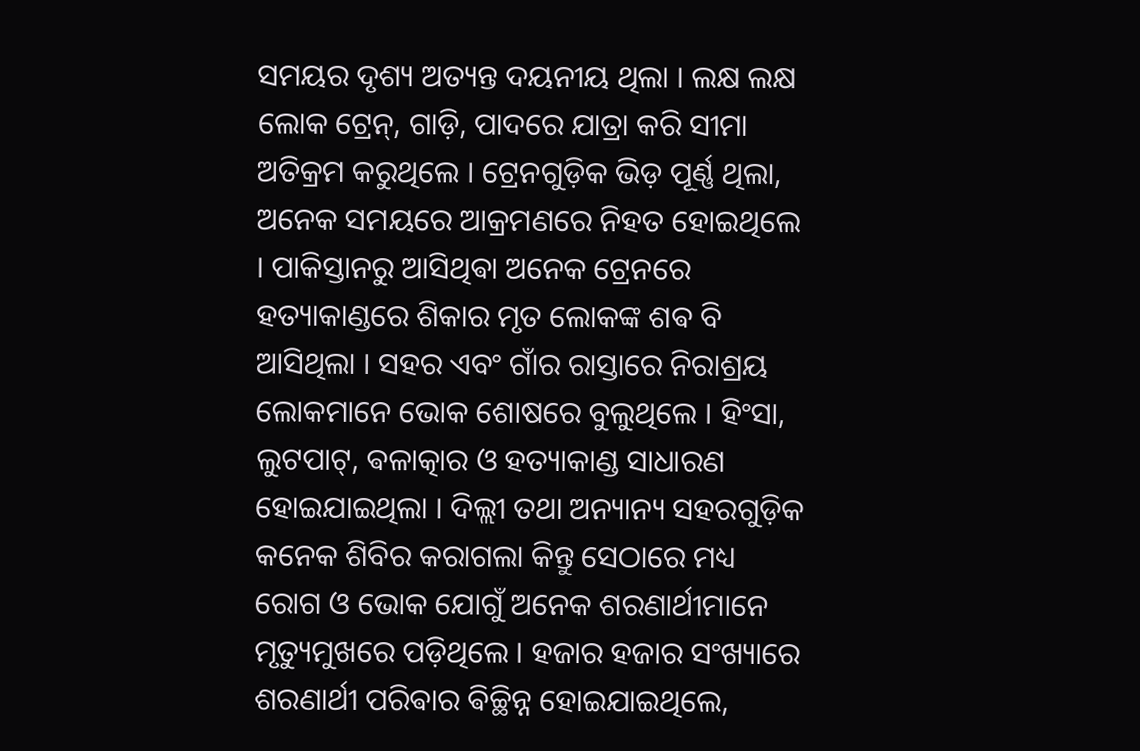ସମୟର ଦୃଶ୍ୟ ଅତ୍ୟନ୍ତ ଦୟନୀୟ ଥିଲା । ଲକ୍ଷ ଲକ୍ଷ ଲୋକ ଟ୍ରେନ୍, ଗାଡ଼ି, ପାଦରେ ଯାତ୍ରା କରି ସୀମା ଅତିକ୍ରମ କରୁଥିଲେ । ଟ୍ରେନଗୁଡ଼ିକ ଭିଡ଼ ପୂର୍ଣ୍ଣ ଥିଲା, ଅନେକ ସମୟରେ ଆକ୍ରମଣରେ ନିହତ ହୋଇଥିଲେ । ପାକିସ୍ତାନରୁ ଆସିଥିଵା ଅନେକ ଟ୍ରେନରେ ହତ୍ୟାକାଣ୍ଡରେ ଶିକାର ମୃତ ଲୋକଙ୍କ ଶଵ ବି ଆସିଥିଲା । ସହର ଏବଂ ଗାଁର ରାସ୍ତାରେ ନିରାଶ୍ରୟ ଲୋକମାନେ ଭୋକ ଶୋଷରେ ବୁଲୁଥିଲେ । ହିଂସା, ଲୁଟପାଟ୍, ଵଳାତ୍କାର ଓ ହତ୍ୟାକାଣ୍ଡ ସାଧାରଣ ହୋଇଯାଇଥିଲା । ଦିଲ୍ଲୀ ତଥା ଅନ୍ୟାନ୍ୟ ସହରଗୁଡ଼ିକ କନେକ ଶିବିର କରାଗଲା କିନ୍ତୁ ସେଠାରେ ମଧ୍ୟ ରୋଗ ଓ ଭୋକ ଯୋଗୁଁ ଅନେକ ଶରଣାର୍ଥୀମାନେ ମୃତ୍ୟୁମୁଖରେ ପଡ଼ିଥିଲେ । ହଜାର ହଜାର ସଂଖ୍ୟାରେ ଶରଣାର୍ଥୀ ପରିଵାର ଵିଚ୍ଛିନ୍ନ ହୋଇଯାଇଥିଲେ,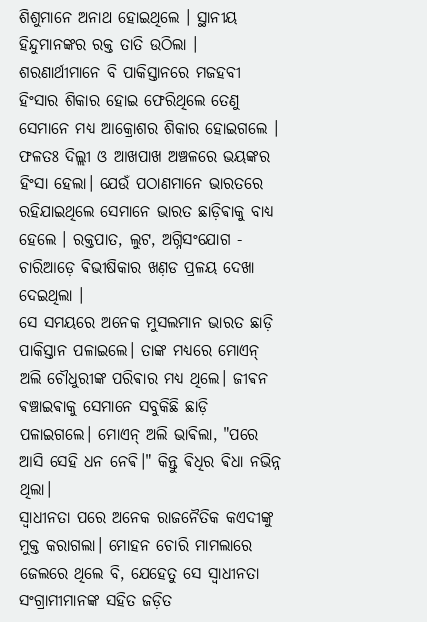ଶିଶୁମାନେ ଅନାଥ ହୋଇଥିଲେ । ସ୍ଥାନୀୟ ହିନ୍ଦୁମାନଙ୍କର ରକ୍ତ ତାତି ଉଠିଲା । ଶରଣାର୍ଥୀମାନେ ବି ପାକିସ୍ତାନରେ ମଜହବୀ ହିଂସାର ଶିକାର ହୋଇ ଫେରିଥିଲେ ତେଣୁ ସେମାନେ ମଧ୍ୟ ଆକ୍ରୋଶର ଶିକାର ହୋଇଗଲେ । ଫଳତଃ ଦିଲ୍ଲୀ ଓ ଆଖପାଖ ଅଞ୍ଚଳରେ ଭୟଙ୍କର ହିଂସା ହେଲା। ଯେଉଁ ପଠାଣମାନେ ଭାରତରେ ରହିଯାଇଥିଲେ ସେମାନେ ଭାରତ ଛାଡ଼ିଵାକୁ ବାଧ୍ୟ ହେଲେ । ରକ୍ତପାତ, ଲୁଟ, ଅଗ୍ନିସଂଯୋଗ - ଚାରିଆଡ଼େ ଵିଭୀଷିକାର ଖଣ଼ଡ ପ୍ରଳୟ ଦେଖା ଦେଇଥିଲା ।
ସେ ସମୟରେ ଅନେକ ମୁସଲମାନ ଭାରତ ଛାଡ଼ି ପାକିସ୍ତାନ ପଳାଇଲେ। ତାଙ୍କ ମଧ୍ୟରେ ମୋଏନ୍ ଅଲି ଚୌଧୁରୀଙ୍କ ପରିଵାର ମଧ୍ୟ ଥିଲେ। ଜୀଵନ ଵଞ୍ଚାଇଵାକୁ ସେମାନେ ସବୁକିଛି ଛାଡ଼ି ପଳାଇଗଲେ। ମୋଏନ୍ ଅଲି ଭାଵିଲା, "ପରେ ଆସି ସେହି ଧନ ନେଵି।" କିନ୍ତୁ ଵିଧିର ଵିଧା ନଭିନ୍ନ ଥିଲା।
ସ୍ୱାଧୀନତା ପରେ ଅନେକ ରାଜନୈତିକ କଏଦୀଙ୍କୁ ମୁକ୍ତ କରାଗଲା। ମୋହନ ଚୋରି ମାମଲାରେ ଜେଲରେ ଥିଲେ ବି, ଯେହେତୁ ସେ ସ୍ୱାଧୀନତା ସଂଗ୍ରାମୀମାନଙ୍କ ସହିତ ଜଡ଼ିତ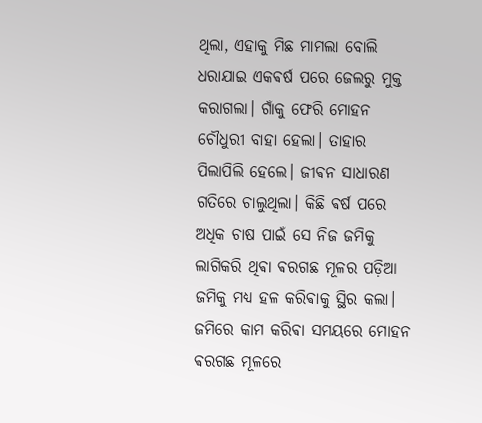ଥିଲା, ଏହାକୁ ମିଛ ମାମଲା ବୋଲି ଧରାଯାଇ ଏକଵର୍ଷ ପରେ ଜେଲରୁ ମୁକ୍ତ କରାଗଲା। ଗାଁକୁ ଫେରି ମୋହନ ଚୌଧୁରୀ ବାହା ହେଲା। ତାହାର ପିଲାପିଲି ହେଲେ। ଜୀଵନ ସାଧାରଣ ଗତିରେ ଚାଲୁଥିଲା। କିଛି ଵର୍ଷ ପରେ ଅଧିକ ଚାଷ ପାଇଁ ସେ ନିଜ ଜମିକୁ ଲାଗିକରି ଥିଵା ଵରଗଛ ମୂଳର ପଡ଼ିଆ ଜମିକୁ ମଧ୍ୟ ହଳ କରିଵାକୁ ସ୍ଥିର କଲା।
ଜମିରେ କାମ କରିଵା ସମୟରେ ମୋହନ ଵରଗଛ ମୂଳରେ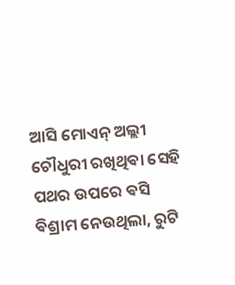ଆସି ମୋଏନ୍ ଅଲ୍ଲୀ ଚୌଧୁରୀ ରଖିଥିଵା ସେହି ପଥର ଉପରେ ଵସି ଵିଶ୍ରାମ ନେଉଥିଲା, ରୁଟି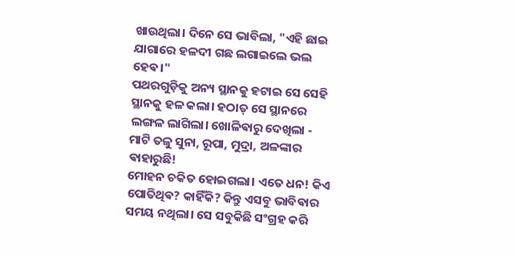ଖାଉଥିଲା। ଦିନେ ସେ ଭାବିଲା, "ଏହି ଛାଇ ଯାଗାରେ ହଳଦୀ ଗଛ ଲଗାଇଲେ ଭଲ ହେଵ।"
ପଥରଗୁଡ଼ିକୁ ଅନ୍ୟ ସ୍ଥାନକୁ ହଟାଇ ସେ ସେହି ସ୍ଥାନକୁ ହଳ କଲା। ହଠାତ୍ ସେ ସ୍ଥାନରେ ଲଙ୍ଗଳ ଲାଗିଲା। ଖୋଳିଵାରୁ ଦେଖିଲା - ମାଟି ତଳୁ ସୁନା, ରୂପା, ମୁଦ୍ରା, ଅଳଙ୍କାର ଵାହାରୁଛି!
ମୋହନ ଚକିତ ହୋଇଗଲା। ଏତେ ଧନ! କିଏ ପୋତିଥିଵ? କାହିଁକି? କିନ୍ତୁ ଏସବୁ ଭାବିଵାର ସମୟ ନଥିଲା। ସେ ସବୁକିଛି ସଂଗ୍ରହ କରି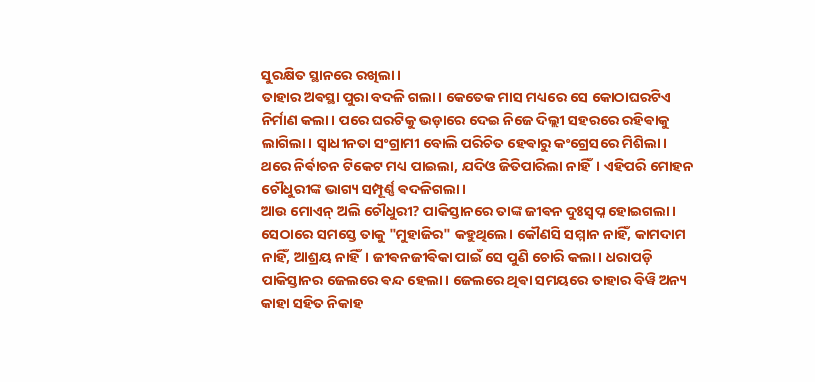ସୁରକ୍ଷିତ ସ୍ଥାନରେ ରଖିଲା।
ତାହାର ଅଵସ୍ଥା ପୁରା ବଦଳି ଗଲା। କେତେକ ମାସ ମଧ୍ୟରେ ସେ କୋଠାଘରଟିଏ ନିର୍ମାଣ କଲା। ପରେ ଘରଟିକୁ ଭଡ଼ାରେ ଦେଇ ନିଜେ ଦିଲ୍ଲୀ ସହରରେ ରହିଵାକୁ ଲାଗିଲା। ସ୍ୱାଧୀନତା ସଂଗ୍ରାମୀ ବୋଲି ପରିଚିତ ହେଵାରୁ କଂଗ୍ରେସରେ ମିଶିଲା। ଥରେ ନିର୍ଵାଚନ ଟିକେଟ ମଧ୍ୟ ପାଇଲା, ଯଦିଓ ଜିତିପାରିଲା ନାହିଁ। ଏହିପରି ମୋହନ ଚୌଧୁରୀଙ୍କ ଭାଗ୍ୟ ସମ୍ପୂର୍ଣ୍ଣ ଵଦଳିଗଲା।
ଆଉ ମୋଏନ୍ ଅଲି ଚୌଧୁରୀ? ପାକିସ୍ତାନରେ ତାଙ୍କ ଜୀଵନ ଦୁଃସ୍ଵପ୍ନ ହୋଇଗଲା। ସେଠାରେ ସମସ୍ତେ ତାକୁ "ମୁହାଜିର" କହୁଥିଲେ। କୌଣସି ସମ୍ମାନ ନାହିଁ, କାମଦାମ ନାହିଁ, ଆଶ୍ରୟ ନାହିଁ। ଜୀଵନଜୀଵିକା ପାଇଁ ସେ ପୁଣି ଚୋରି କଲା। ଧରାପଡ଼ି ପାକିସ୍ତାନର ଜେଲରେ ଵନ୍ଦ ହେଲା। ଜେଲରେ ଥିଵା ସମୟରେ ତାହାର ବିୱି ଅନ୍ୟ କାହା ସହିତ ନିକାହ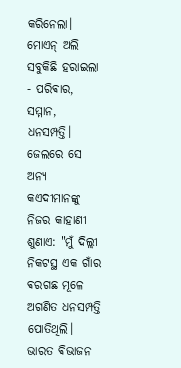କରିନେଲା। ମୋଏନ୍ ଅଲି ସବୁକିଛି ହରାଇଲା - ପରିଵାର, ସମ୍ମାନ, ଧନସମ୍ପତ୍ତି।
ଜେଲରେ ସେ ଅନ୍ୟ କଏଦୀମାନଙ୍କୁ ନିଜର କାହାଣୀ ଶୁଣାଏ: "ମୁଁ ଦିଲ୍ଲୀ ନିକଟସ୍ଥ ଏକ ଗାଁର ଵରଗଛ ମୂଳେ ଅଗଣିତ ଧନସମ୍ପତ୍ତି ପୋତିଥିଲି। ଭାରତ ଵିଭାଜନ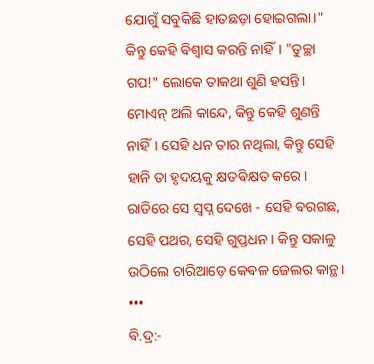ଯୋଗୁଁ ସବୁକିଛି ହାତଛଡ଼ା ହୋଇଗଲା।"
କିନ୍ତୁ କେହି ଵିଶ୍ୱାସ କରନ୍ତି ନାହିଁ। "ତୁଚ୍ଛା ଗପ!" ଲୋକେ ତାକଥା ଶୁଣି ହସନ୍ତି।
ମୋଏନ୍ ଅଲି କାନ୍ଦେ, କିନ୍ତୁ କେହି ଶୁଣନ୍ତି ନାହିଁ। ସେହି ଧନ ତାର ନଥିଲା, କିନ୍ତୁ ସେହି ହାନି ତା ହୃଦୟକୁ କ୍ଷତଵିକ୍ଷତ କରେ। ରାତିରେ ସେ ସ୍ଵପ୍ନ ଦେଖେ - ସେହି ଵରଗଛ, ସେହି ପଥର, ସେହି ଗୁପ୍ତଧନ। କିନ୍ତୁ ସକାଳୁ ଉଠିଲେ ଚାରିଆଡ଼େ କେଵଳ ଜେଲର କାନ୍ଥ।
•••
ଵି.ଦ୍ର:-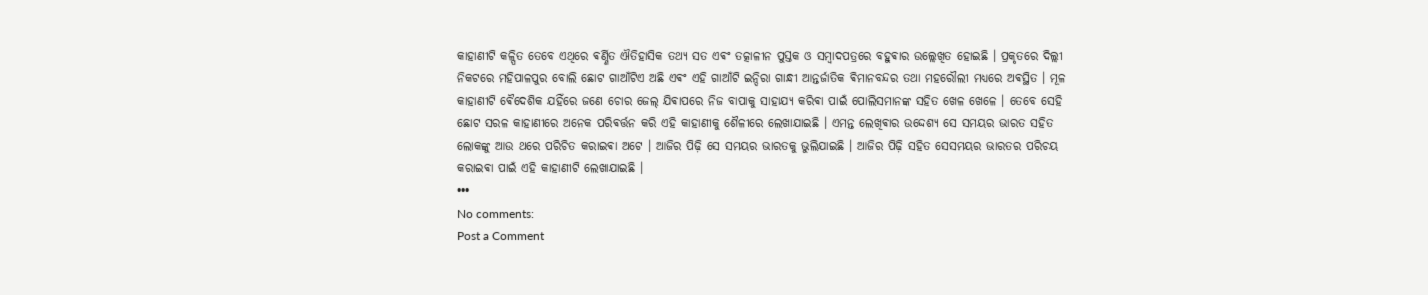କାହାଣୀଟି କଳ୍ପିତ ତେବେ ଏଥିରେ ଵର୍ଣ୍ଣିତ ଐତିହାସିକ ତଥ୍ୟ ସତ ଏଵଂ ତତ୍କାଳୀନ ପୁସ୍ତକ ଓ ସମ୍ବାଦପତ୍ରରେ ବହୁଵାର ଉଲ୍ଲେଖିତ ହୋଇଛି । ପ୍ରକୃତରେ ଦିଲ୍ଲୀ ନିକଟରେ ମହିପାଳପୁର ବୋଲି ଛୋଟ ଗାଆଁଟିଏ ଅଛି ଏଵଂ ଏହି ଗାଆଁଟି ଇନ୍ଦିରା ଗାନ୍ଧୀ ଆନ୍ତର୍ଜାତିକ ଵିମାନବନ୍ଦର ତଥା ମହରୌଲୀ ମଧ୍ୟରେ ଅଵସ୍ଥିତ । ମୂଳ କାହାଣୀଟି ଵୈଦେଶିକ ଯହିଁରେ ଜଣେ ଚୋର ଜେଲ୍ ଯିଵାପରେ ନିଜ ବାପାକୁ ସାହାଯ୍ୟ କରିଵା ପାଇଁ ପୋଲିସମାନଙ୍କ ସହିତ ଖେଳ ଖେଳେ । ତେବେ ସେହି ଛୋଟ ସରଳ କାହାଣୀରେ ଅନେକ ପରିଵର୍ତ୍ତନ କରି ଏହି କାହାଣୀକୁ ଶୈଳୀରେ ଲେଖାଯାଇଛି । ଏମନ୍ତ ଲେଖିଵାର ଉଦ୍ଦେଶ୍ୟ ସେ ସମୟର ଭାରତ ସହିତ ଲୋକଙ୍କୁ ଆଉ ଥରେ ପରିଚିତ କରାଇଵା ଅଟେ । ଆଜିର ପିଢ଼ି ସେ ସମୟର ଭାରତକୁ ଭୁଲିଯାଇଛି । ଆଜିର ପିଢ଼ି ସହିତ ସେସମୟର ଭାରତର ପରିଚୟ କରାଇଵା ପାଇଁ ଏହି କାହାଣୀଟି ଲେଖାଯାଇଛି ।
•••
No comments:
Post a Comment